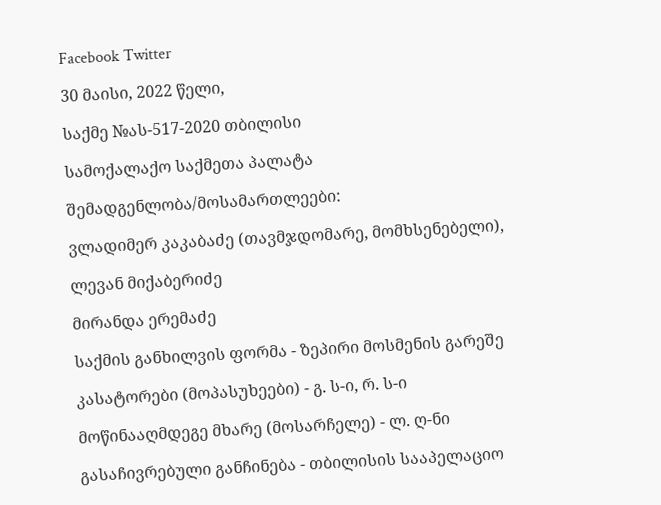Facebook Twitter

30 მაისი, 2022 წელი,

საქმე №ას-517-2020 თბილისი

სამოქალაქო საქმეთა პალატა

შემადგენლობა/მოსამართლეები:

ვლადიმერ კაკაბაძე (თავმჯდომარე, მომხსენებელი),

ლევან მიქაბერიძე

მირანდა ერემაძე

საქმის განხილვის ფორმა - ზეპირი მოსმენის გარეშე

კასატორები (მოპასუხეები) - გ. ს-ი, რ. ს-ი

მოწინააღმდეგე მხარე (მოსარჩელე) - ლ. ღ-ნი

გასაჩივრებული განჩინება - თბილისის სააპელაციო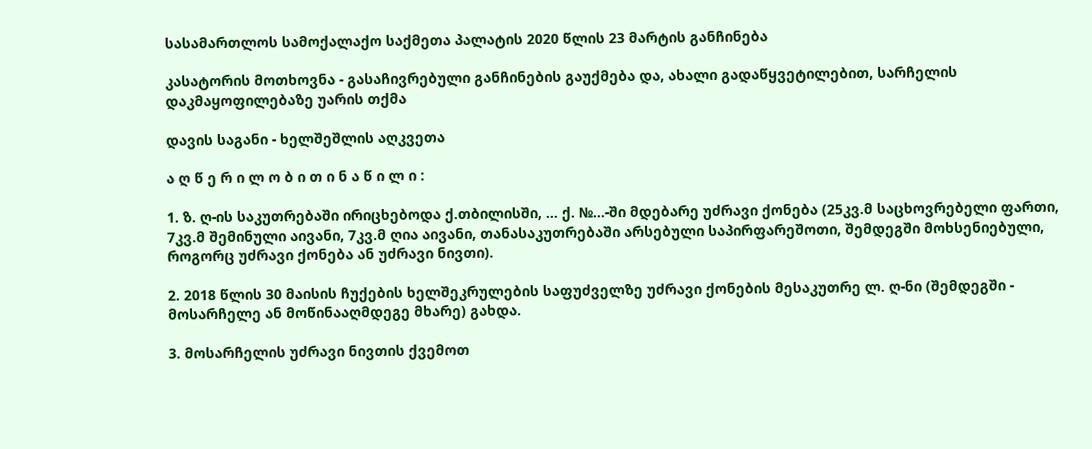სასამართლოს სამოქალაქო საქმეთა პალატის 2020 წლის 23 მარტის განჩინება

კასატორის მოთხოვნა - გასაჩივრებული განჩინების გაუქმება და, ახალი გადაწყვეტილებით, სარჩელის დაკმაყოფილებაზე უარის თქმა

დავის საგანი - ხელშეშლის აღკვეთა

ა ღ წ ე რ ი ლ ო ბ ი თ ი ნ ა წ ი ლ ი :

1. ზ. ღ-ის საკუთრებაში ირიცხებოდა ქ.თბილისში, … ქ. №…-ში მდებარე უძრავი ქონება (25კვ.მ საცხოვრებელი ფართი, 7კვ.მ შემინული აივანი, 7კვ.მ ღია აივანი, თანასაკუთრებაში არსებული საპირფარეშოთი, შემდეგში მოხსენიებული, როგორც უძრავი ქონება ან უძრავი ნივთი).

2. 2018 წლის 30 მაისის ჩუქების ხელშეკრულების საფუძველზე უძრავი ქონების მესაკუთრე ლ. ღ-ნი (შემდეგში - მოსარჩელე ან მოწინააღმდეგე მხარე) გახდა.

3. მოსარჩელის უძრავი ნივთის ქვემოთ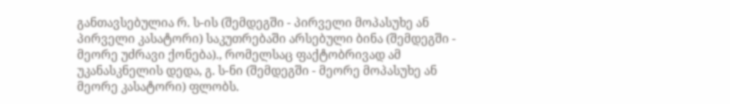განთავსებულია რ. ს-ის (შემდეგში - პირველი მოპასუხე ან პირველი კასატორი) საკუთრებაში არსებული ბინა (შემდეგში - მეორე უძრავი ქონება)., რომელსაც ფაქტობრივად ამ უკანასკნელის დედა, გ. ს-ნი (შემდეგში - მეორე მოპასუხე ან მეორე კასატორი) ფლობს.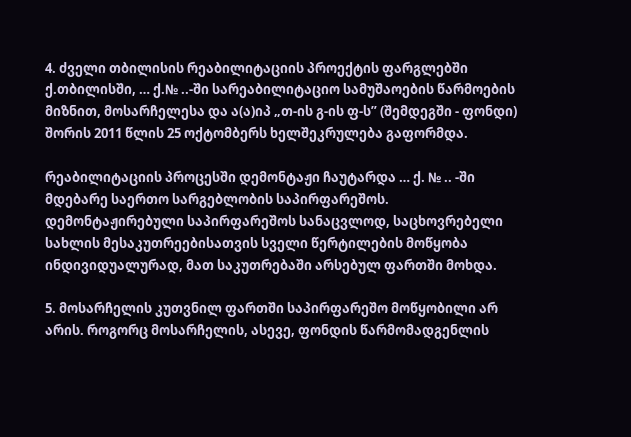4. ძველი თბილისის რეაბილიტაციის პროექტის ფარგლებში ქ.თბილისში, … ქ.№ ..-ში სარეაბილიტაციო სამუშაოების წარმოების მიზნით, მოსარჩელესა და ა(ა)იპ „თ-ის გ-ის ფ-ს” (შემდეგში - ფონდი) შორის 2011 წლის 25 ოქტომბერს ხელშეკრულება გაფორმდა.

რეაბილიტაციის პროცესში დემონტაჟი ჩაუტარდა … ქ. № .. -ში მდებარე საერთო სარგებლობის საპირფარეშოს. დემონტაჟირებული საპირფარეშოს სანაცვლოდ, საცხოვრებელი სახლის მესაკუთრეებისათვის სველი წერტილების მოწყობა ინდივიდუალურად, მათ საკუთრებაში არსებულ ფართში მოხდა.

5. მოსარჩელის კუთვნილ ფართში საპირფარეშო მოწყობილი არ არის. როგორც მოსარჩელის, ასევე, ფონდის წარმომადგენლის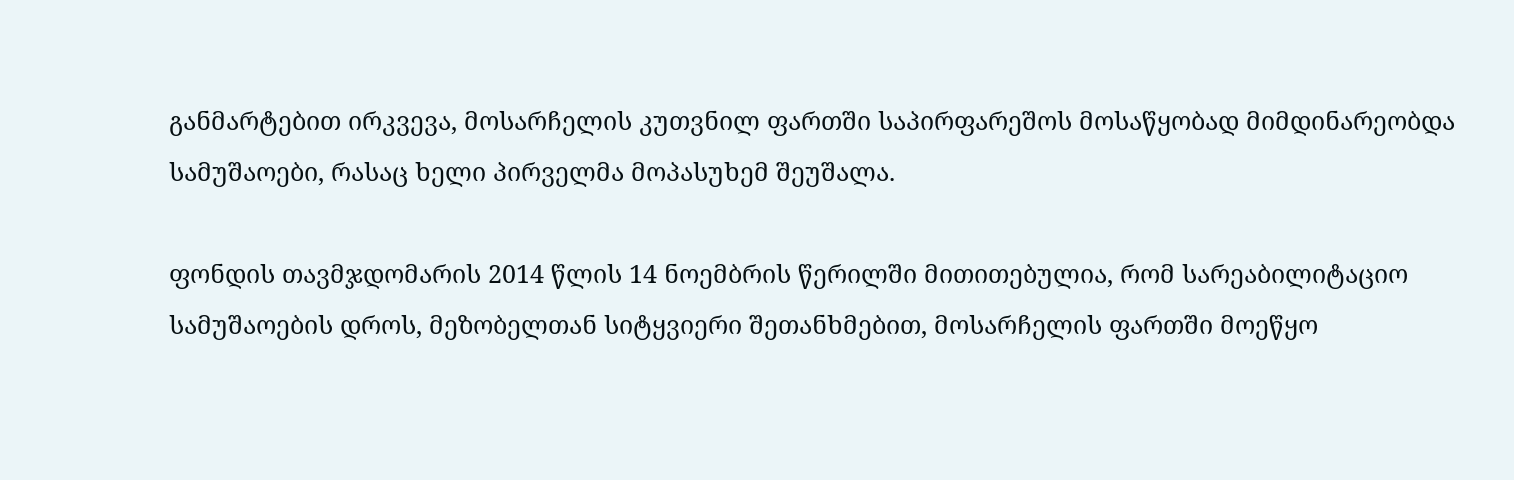განმარტებით ირკვევა, მოსარჩელის კუთვნილ ფართში საპირფარეშოს მოსაწყობად მიმდინარეობდა სამუშაოები, რასაც ხელი პირველმა მოპასუხემ შეუშალა.

ფონდის თავმჯდომარის 2014 წლის 14 ნოემბრის წერილში მითითებულია, რომ სარეაბილიტაციო სამუშაოების დროს, მეზობელთან სიტყვიერი შეთანხმებით, მოსარჩელის ფართში მოეწყო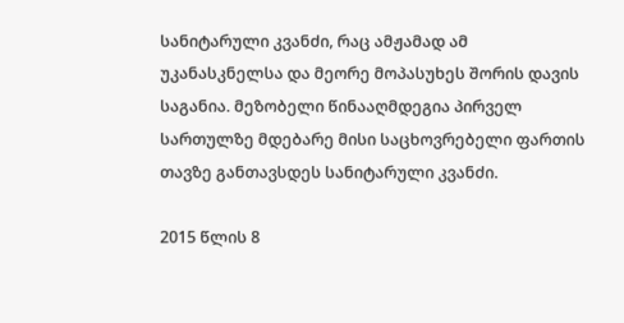სანიტარული კვანძი, რაც ამჟამად ამ უკანასკნელსა და მეორე მოპასუხეს შორის დავის საგანია. მეზობელი წინააღმდეგია პირველ სართულზე მდებარე მისი საცხოვრებელი ფართის თავზე განთავსდეს სანიტარული კვანძი.

2015 წლის 8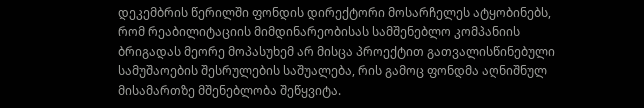დეკემბრის წერილში ფონდის დირექტორი მოსარჩელეს ატყობინებს, რომ რეაბილიტაციის მიმდინარეობისას სამშენებლო კომპანიის ბრიგადას მეორე მოპასუხემ არ მისცა პროექტით გათვალისწინებული სამუშაოების შესრულების საშუალება, რის გამოც ფონდმა აღნიშნულ მისამართზე მშენებლობა შეწყვიტა.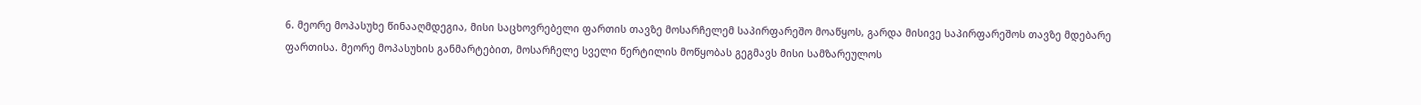6. მეორე მოპასუხე წინააღმდეგია, მისი საცხოვრებელი ფართის თავზე მოსარჩელემ საპირფარეშო მოაწყოს, გარდა მისივე საპირფარეშოს თავზე მდებარე ფართისა. მეორე მოპასუხის განმარტებით, მოსარჩელე სველი წერტილის მოწყობას გეგმავს მისი სამზარეულოს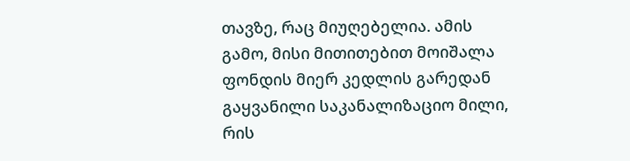თავზე, რაც მიუღებელია. ამის გამო, მისი მითითებით მოიშალა ფონდის მიერ კედლის გარედან გაყვანილი საკანალიზაციო მილი, რის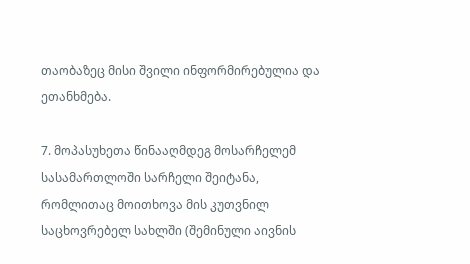თაობაზეც მისი შვილი ინფორმირებულია და ეთანხმება.

7. მოპასუხეთა წინააღმდეგ მოსარჩელემ სასამართლოში სარჩელი შეიტანა, რომლითაც მოითხოვა მის კუთვნილ საცხოვრებელ სახლში (შემინული აივნის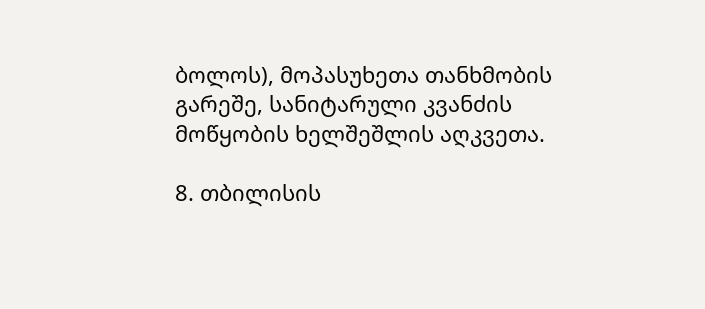ბოლოს), მოპასუხეთა თანხმობის გარეშე, სანიტარული კვანძის მოწყობის ხელშეშლის აღკვეთა.

8. თბილისის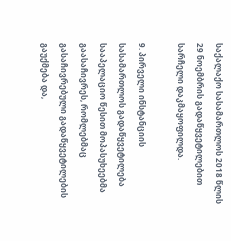საქალაქო სასამართლოს 2018 წლის 29 ნოემბრის გადაწყვეტილებით სარჩელი დაკმაყოფილდა.

9. პირველი ინსტანციის სასამართლოს გადაწყვეტილება სააპელაციო წესით მოპასუხეებმა გაასაჩივრეს, რომლებმაც გასაჩივრებული გადაწყვეტილების გაუქმება და,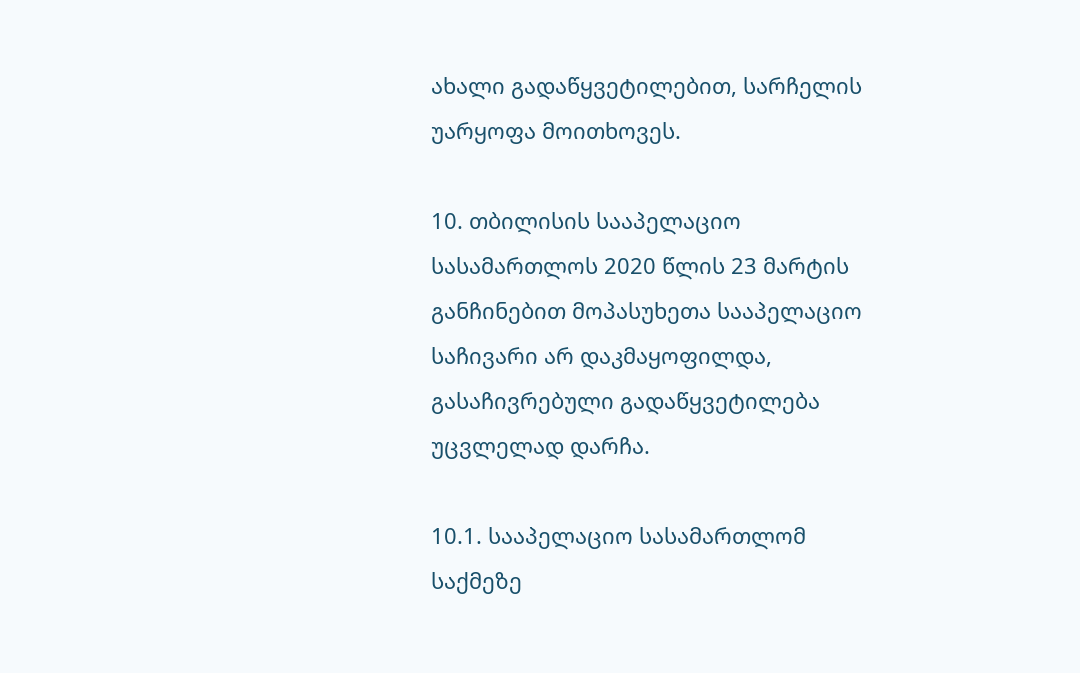ახალი გადაწყვეტილებით, სარჩელის უარყოფა მოითხოვეს.

10. თბილისის სააპელაციო სასამართლოს 2020 წლის 23 მარტის განჩინებით მოპასუხეთა სააპელაციო საჩივარი არ დაკმაყოფილდა, გასაჩივრებული გადაწყვეტილება უცვლელად დარჩა.

10.1. სააპელაციო სასამართლომ საქმეზე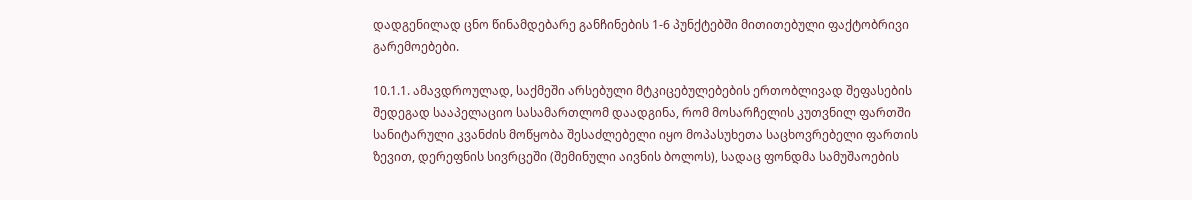დადგენილად ცნო წინამდებარე განჩინების 1-6 პუნქტებში მითითებული ფაქტობრივი გარემოებები.

10.1.1. ამავდროულად, საქმეში არსებული მტკიცებულებების ერთობლივად შეფასების შედეგად სააპელაციო სასამართლომ დაადგინა, რომ მოსარჩელის კუთვნილ ფართში სანიტარული კვანძის მოწყობა შესაძლებელი იყო მოპასუხეთა საცხოვრებელი ფართის ზევით, დერეფნის სივრცეში (შემინული აივნის ბოლოს), სადაც ფონდმა სამუშაოების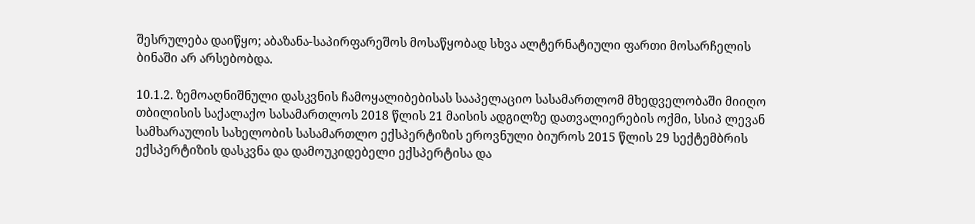შესრულება დაიწყო; აბაზანა-საპირფარეშოს მოსაწყობად სხვა ალტერნატიული ფართი მოსარჩელის ბინაში არ არსებობდა.

10.1.2. ზემოაღნიშნული დასკვნის ჩამოყალიბებისას სააპელაციო სასამართლომ მხედველობაში მიიღო თბილისის საქალაქო სასამართლოს 2018 წლის 21 მაისის ადგილზე დათვალიერების ოქმი, სსიპ ლევან სამხარაულის სახელობის სასამართლო ექსპერტიზის ეროვნული ბიუროს 2015 წლის 29 სექტემბრის ექსპერტიზის დასკვნა და დამოუკიდებელი ექსპერტისა და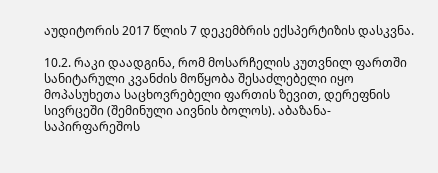აუდიტორის 2017 წლის 7 დეკემბრის ექსპერტიზის დასკვნა.

10.2. რაკი დაადგინა, რომ მოსარჩელის კუთვნილ ფართში სანიტარული კვანძის მოწყობა შესაძლებელი იყო მოპასუხეთა საცხოვრებელი ფართის ზევით, დერეფნის სივრცეში (შემინული აივნის ბოლოს). აბაზანა-საპირფარეშოს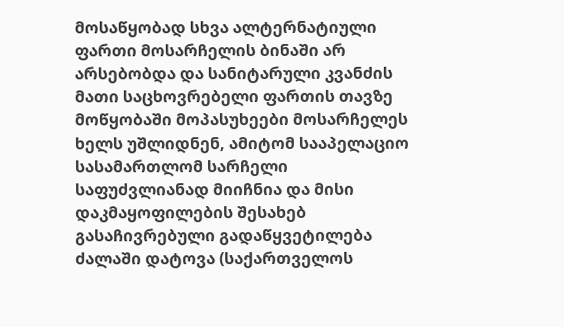მოსაწყობად სხვა ალტერნატიული ფართი მოსარჩელის ბინაში არ არსებობდა და სანიტარული კვანძის მათი საცხოვრებელი ფართის თავზე მოწყობაში მოპასუხეები მოსარჩელეს ხელს უშლიდნენ, ამიტომ სააპელაციო სასამართლომ სარჩელი საფუძვლიანად მიიჩნია და მისი დაკმაყოფილების შესახებ გასაჩივრებული გადაწყვეტილება ძალაში დატოვა (საქართველოს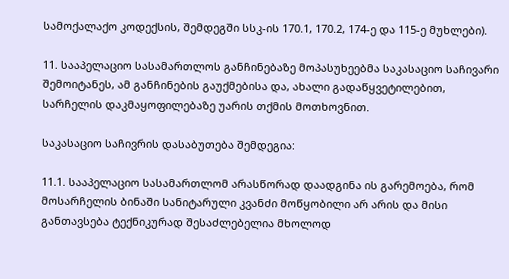სამოქალაქო კოდექსის, შემდეგში სსკ-ის 170.1, 170.2, 174-ე და 115-ე მუხლები).

11. სააპელაციო სასამართლოს განჩინებაზე მოპასუხეებმა საკასაციო საჩივარი შემოიტანეს, ამ განჩინების გაუქმებისა და, ახალი გადაწყვეტილებით, სარჩელის დაკმაყოფილებაზე უარის თქმის მოთხოვნით.

საკასაციო საჩივრის დასაბუთება შემდეგია:

11.1. სააპელაციო სასამართლომ არასწორად დაადგინა ის გარემოება, რომ მოსარჩელის ბინაში სანიტარული კვანძი მოწყობილი არ არის და მისი განთავსება ტექნიკურად შესაძლებელია მხოლოდ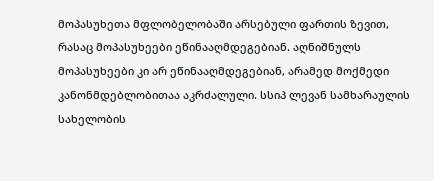მოპასუხეთა მფლობელობაში არსებული ფართის ზევით, რასაც მოპასუხეები ეწინააღმდეგებიან. აღნიშნულს მოპასუხეები კი არ ეწინააღმდეგებიან, არამედ მოქმედი კანონმდებლობითაა აკრძალული. სსიპ ლევან სამხარაულის სახელობის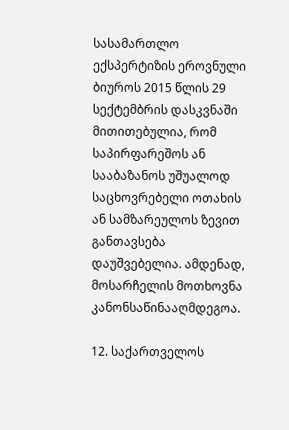სასამართლო ექსპერტიზის ეროვნული ბიუროს 2015 წლის 29 სექტემბრის დასკვნაში მითითებულია, რომ საპირფარეშოს ან სააბაზანოს უშუალოდ საცხოვრებელი ოთახის ან სამზარეულოს ზევით განთავსება დაუშვებელია. ამდენად, მოსარჩელის მოთხოვნა კანონსაწინააღმდეგოა.

12. საქართველოს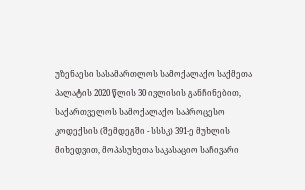უზენაესი სასამართლოს სამოქალაქო საქმეთა პალატის 2020 წლის 30 ივლისის განჩინებით, საქართველოს სამოქალაქო საპროცესო კოდექსის (შემდეგში - სსსკ) 391-ე მუხლის მიხედვით, მოპასუხეთა საკასაციო საჩივარი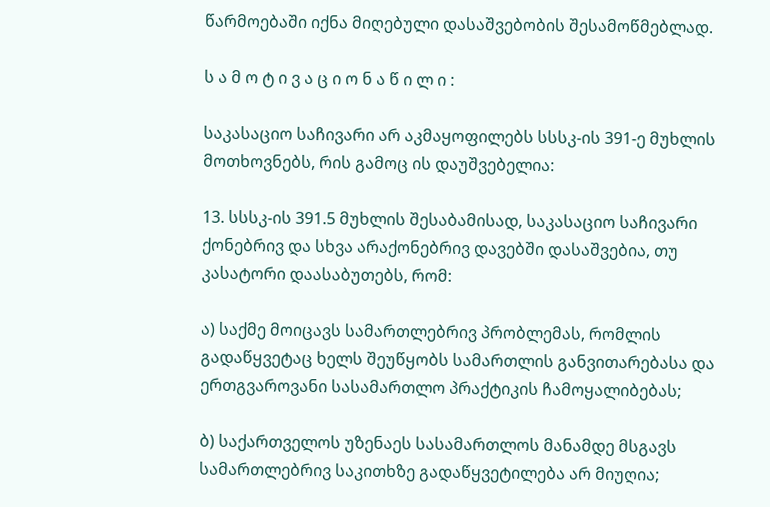წარმოებაში იქნა მიღებული დასაშვებობის შესამოწმებლად.

ს ა მ ო ტ ი ვ ა ც ი ო ნ ა წ ი ლ ი :

საკასაციო საჩივარი არ აკმაყოფილებს სსსკ-ის 391-ე მუხლის მოთხოვნებს, რის გამოც ის დაუშვებელია:

13. სსსკ-ის 391.5 მუხლის შესაბამისად, საკასაციო საჩივარი ქონებრივ და სხვა არაქონებრივ დავებში დასაშვებია, თუ კასატორი დაასაბუთებს, რომ:

ა) საქმე მოიცავს სამართლებრივ პრობლემას, რომლის გადაწყვეტაც ხელს შეუწყობს სამართლის განვითარებასა და ერთგვაროვანი სასამართლო პრაქტიკის ჩამოყალიბებას;

ბ) საქართველოს უზენაეს სასამართლოს მანამდე მსგავს სამართლებრივ საკითხზე გადაწყვეტილება არ მიუღია;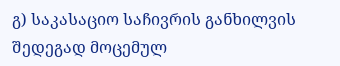გ) საკასაციო საჩივრის განხილვის შედეგად მოცემულ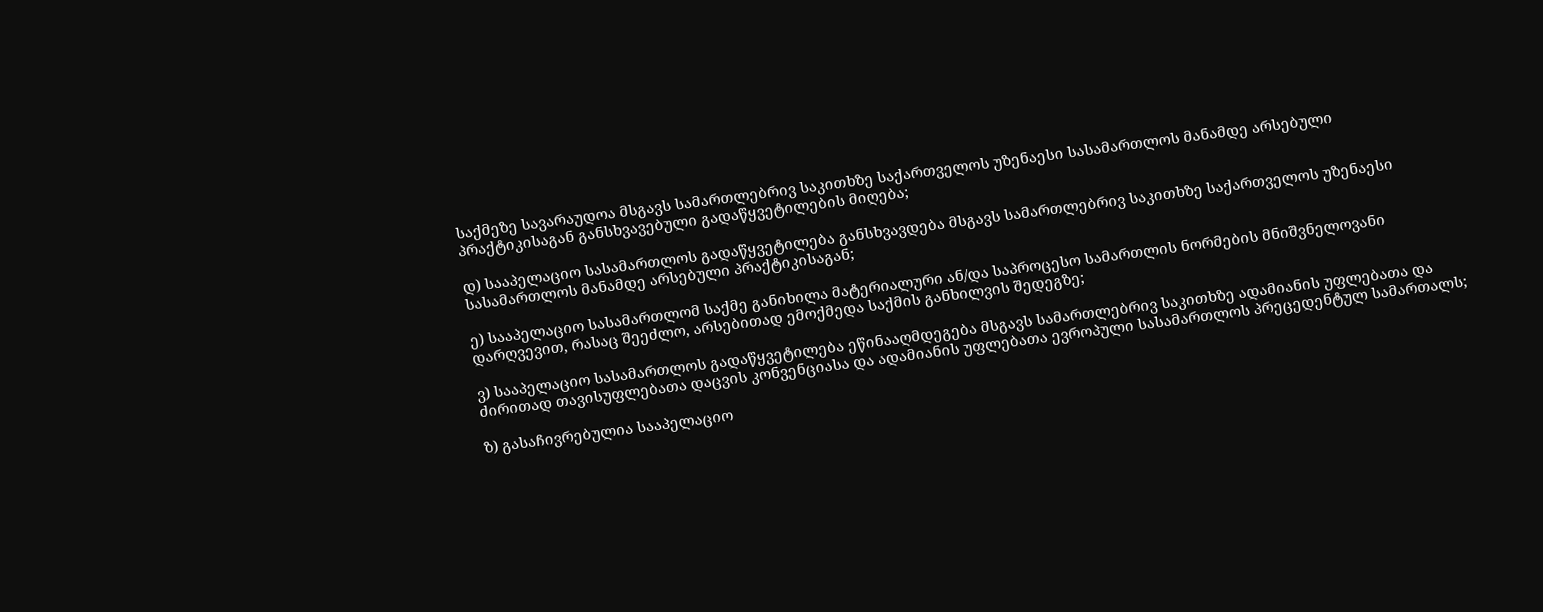საქმეზე სავარაუდოა მსგავს სამართლებრივ საკითხზე საქართველოს უზენაესი სასამართლოს მანამდე არსებული პრაქტიკისაგან განსხვავებული გადაწყვეტილების მიღება;

დ) სააპელაციო სასამართლოს გადაწყვეტილება განსხვავდება მსგავს სამართლებრივ საკითხზე საქართველოს უზენაესი სასამართლოს მანამდე არსებული პრაქტიკისაგან;

ე) სააპელაციო სასამართლომ საქმე განიხილა მატერიალური ან/და საპროცესო სამართლის ნორმების მნიშვნელოვანი დარღვევით, რასაც შეეძლო, არსებითად ემოქმედა საქმის განხილვის შედეგზე;

ვ) სააპელაციო სასამართლოს გადაწყვეტილება ეწინააღმდეგება მსგავს სამართლებრივ საკითხზე ადამიანის უფლებათა და ძირითად თავისუფლებათა დაცვის კონვენციასა და ადამიანის უფლებათა ევროპული სასამართლოს პრეცედენტულ სამართალს;

ზ) გასაჩივრებულია სააპელაციო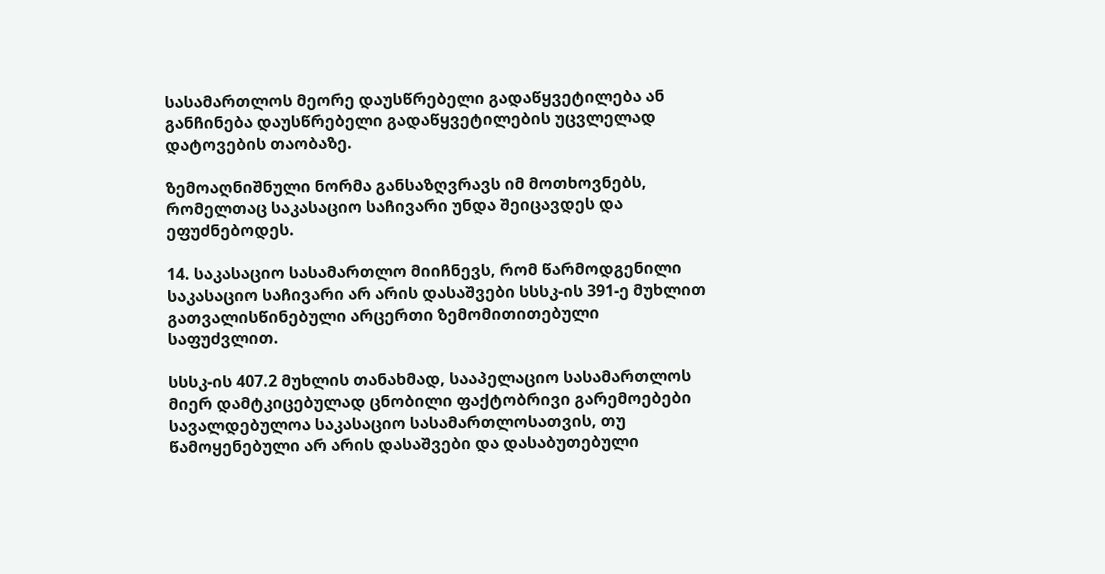სასამართლოს მეორე დაუსწრებელი გადაწყვეტილება ან განჩინება დაუსწრებელი გადაწყვეტილების უცვლელად დატოვების თაობაზე.

ზემოაღნიშნული ნორმა განსაზღვრავს იმ მოთხოვნებს, რომელთაც საკასაციო საჩივარი უნდა შეიცავდეს და ეფუძნებოდეს.

14. საკასაციო სასამართლო მიიჩნევს, რომ წარმოდგენილი საკასაციო საჩივარი არ არის დასაშვები სსსკ-ის 391-ე მუხლით გათვალისწინებული არცერთი ზემომითითებული საფუძვლით.

სსსკ-ის 407.2 მუხლის თანახმად, სააპელაციო სასამართლოს მიერ დამტკიცებულად ცნობილი ფაქტობრივი გარემოებები სავალდებულოა საკასაციო სასამართლოსათვის, თუ წამოყენებული არ არის დასაშვები და დასაბუთებული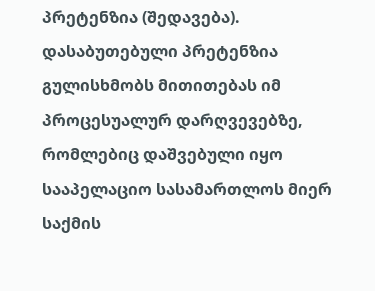პრეტენზია (შედავება). დასაბუთებული პრეტენზია გულისხმობს მითითებას იმ პროცესუალურ დარღვევებზე, რომლებიც დაშვებული იყო სააპელაციო სასამართლოს მიერ საქმის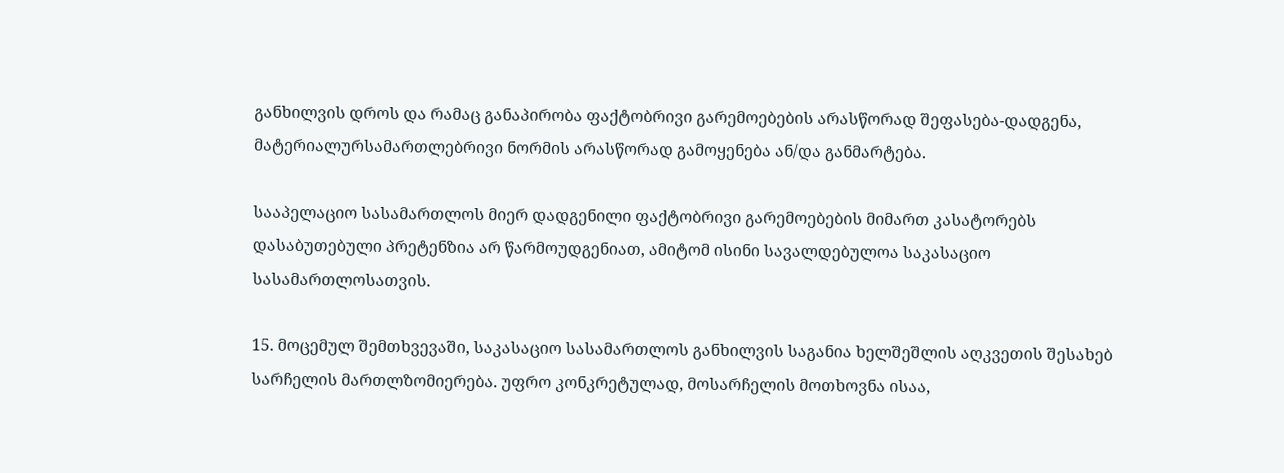განხილვის დროს და რამაც განაპირობა ფაქტობრივი გარემოებების არასწორად შეფასება-დადგენა, მატერიალურსამართლებრივი ნორმის არასწორად გამოყენება ან/და განმარტება.

სააპელაციო სასამართლოს მიერ დადგენილი ფაქტობრივი გარემოებების მიმართ კასატორებს დასაბუთებული პრეტენზია არ წარმოუდგენიათ, ამიტომ ისინი სავალდებულოა საკასაციო სასამართლოსათვის.

15. მოცემულ შემთხვევაში, საკასაციო სასამართლოს განხილვის საგანია ხელშეშლის აღკვეთის შესახებ სარჩელის მართლზომიერება. უფრო კონკრეტულად, მოსარჩელის მოთხოვნა ისაა,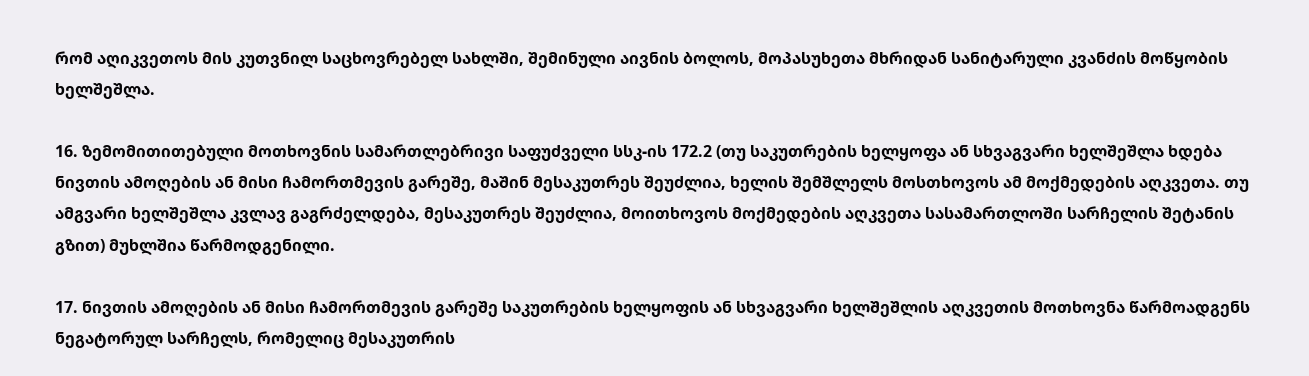რომ აღიკვეთოს მის კუთვნილ საცხოვრებელ სახლში, შემინული აივნის ბოლოს, მოპასუხეთა მხრიდან სანიტარული კვანძის მოწყობის ხელშეშლა.

16. ზემომითითებული მოთხოვნის სამართლებრივი საფუძველი სსკ-ის 172.2 (თუ საკუთრების ხელყოფა ან სხვაგვარი ხელშეშლა ხდება ნივთის ამოღების ან მისი ჩამორთმევის გარეშე, მაშინ მესაკუთრეს შეუძლია, ხელის შემშლელს მოსთხოვოს ამ მოქმედების აღკვეთა. თუ ამგვარი ხელშეშლა კვლავ გაგრძელდება, მესაკუთრეს შეუძლია, მოითხოვოს მოქმედების აღკვეთა სასამართლოში სარჩელის შეტანის გზით) მუხლშია წარმოდგენილი.

17. ნივთის ამოღების ან მისი ჩამორთმევის გარეშე საკუთრების ხელყოფის ან სხვაგვარი ხელშეშლის აღკვეთის მოთხოვნა წარმოადგენს ნეგატორულ სარჩელს, რომელიც მესაკუთრის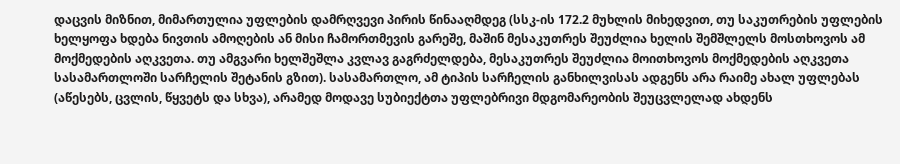დაცვის მიზნით, მიმართულია უფლების დამრღვევი პირის წინააღმდეგ (სსკ-ის 172.2 მუხლის მიხედვით, თუ საკუთრების უფლების ხელყოფა ხდება ნივთის ამოღების ან მისი ჩამორთმევის გარეშე, მაშინ მესაკუთრეს შეუძლია ხელის შემშლელს მოსთხოვოს ამ მოქმედების აღკვეთა. თუ ამგვარი ხელშეშლა კვლავ გაგრძელდება, მესაკუთრეს შეუძლია მოითხოვოს მოქმედების აღკვეთა სასამართლოში სარჩელის შეტანის გზით). სასამართლო, ამ ტიპის სარჩელის განხილვისას ადგენს არა რაიმე ახალ უფლებას (აწესებს, ცვლის, წყვეტს და სხვა), არამედ მოდავე სუბიექტთა უფლებრივი მდგომარეობის შეუცვლელად ახდენს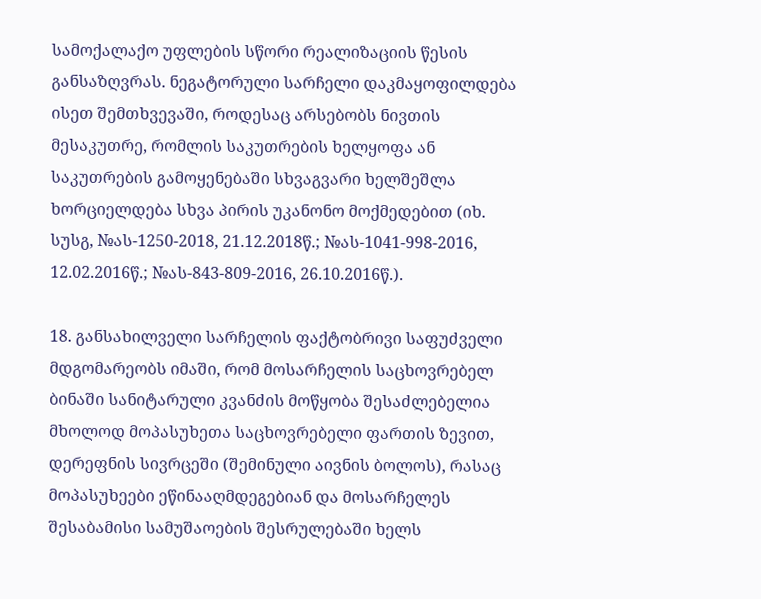სამოქალაქო უფლების სწორი რეალიზაციის წესის განსაზღვრას. ნეგატორული სარჩელი დაკმაყოფილდება ისეთ შემთხვევაში, როდესაც არსებობს ნივთის მესაკუთრე, რომლის საკუთრების ხელყოფა ან საკუთრების გამოყენებაში სხვაგვარი ხელშეშლა ხორციელდება სხვა პირის უკანონო მოქმედებით (იხ. სუსგ, №ას-1250-2018, 21.12.2018წ.; №ას-1041-998-2016, 12.02.2016წ.; №ას-843-809-2016, 26.10.2016წ.).

18. განსახილველი სარჩელის ფაქტობრივი საფუძველი მდგომარეობს იმაში, რომ მოსარჩელის საცხოვრებელ ბინაში სანიტარული კვანძის მოწყობა შესაძლებელია მხოლოდ მოპასუხეთა საცხოვრებელი ფართის ზევით, დერეფნის სივრცეში (შემინული აივნის ბოლოს), რასაც მოპასუხეები ეწინააღმდეგებიან და მოსარჩელეს შესაბამისი სამუშაოების შესრულებაში ხელს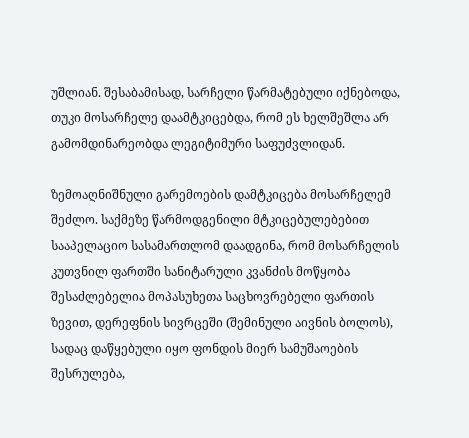უშლიან. შესაბამისად, სარჩელი წარმატებული იქნებოდა, თუკი მოსარჩელე დაამტკიცებდა, რომ ეს ხელშეშლა არ გამომდინარეობდა ლეგიტიმური საფუძვლიდან.

ზემოაღნიშნული გარემოების დამტკიცება მოსარჩელემ შეძლო. საქმეზე წარმოდგენილი მტკიცებულებებით სააპელაციო სასამართლომ დაადგინა, რომ მოსარჩელის კუთვნილ ფართში სანიტარული კვანძის მოწყობა შესაძლებელია მოპასუხეთა საცხოვრებელი ფართის ზევით, დერეფნის სივრცეში (შემინული აივნის ბოლოს), სადაც დაწყებული იყო ფონდის მიერ სამუშაოების შესრულება,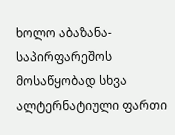ხოლო აბაზანა-საპირფარეშოს მოსაწყობად სხვა ალტერნატიული ფართი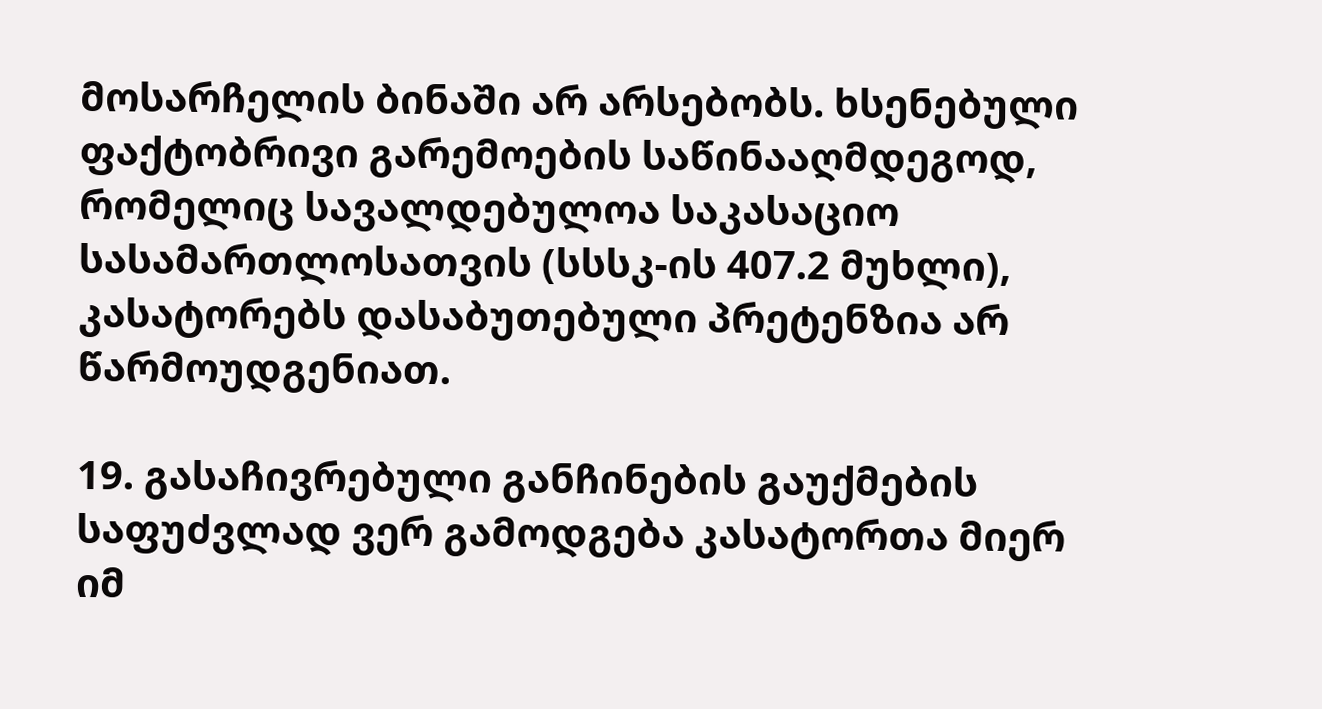მოსარჩელის ბინაში არ არსებობს. ხსენებული ფაქტობრივი გარემოების საწინააღმდეგოდ, რომელიც სავალდებულოა საკასაციო სასამართლოსათვის (სსსკ-ის 407.2 მუხლი), კასატორებს დასაბუთებული პრეტენზია არ წარმოუდგენიათ.

19. გასაჩივრებული განჩინების გაუქმების საფუძვლად ვერ გამოდგება კასატორთა მიერ იმ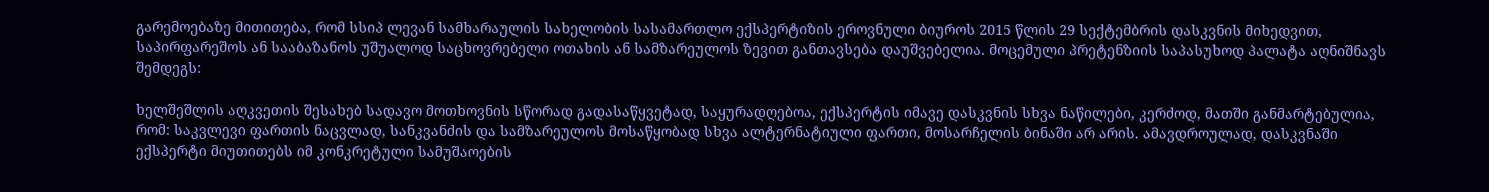გარემოებაზე მითითება, რომ სსიპ ლევან სამხარაულის სახელობის სასამართლო ექსპერტიზის ეროვნული ბიუროს 2015 წლის 29 სექტემბრის დასკვნის მიხედვით, საპირფარეშოს ან სააბაზანოს უშუალოდ საცხოვრებელი ოთახის ან სამზარეულოს ზევით განთავსება დაუშვებელია. მოცემული პრეტენზიის საპასუხოდ პალატა აღნიშნავს შემდეგს:

ხელშეშლის აღკვეთის შესახებ სადავო მოთხოვნის სწორად გადასაწყვეტად, საყურადღებოა, ექსპერტის იმავე დასკვნის სხვა ნაწილები, კერძოდ, მათში განმარტებულია, რომ: საკვლევი ფართის ნაცვლად, სანკვანძის და სამზარეულოს მოსაწყობად სხვა ალტერნატიული ფართი, მოსარჩელის ბინაში არ არის. ამავდროულად, დასკვნაში ექსპერტი მიუთითებს იმ კონკრეტული სამუშაოების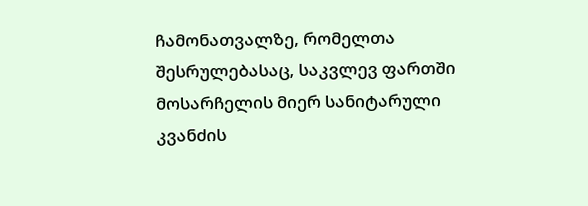ჩამონათვალზე, რომელთა შესრულებასაც, საკვლევ ფართში მოსარჩელის მიერ სანიტარული კვანძის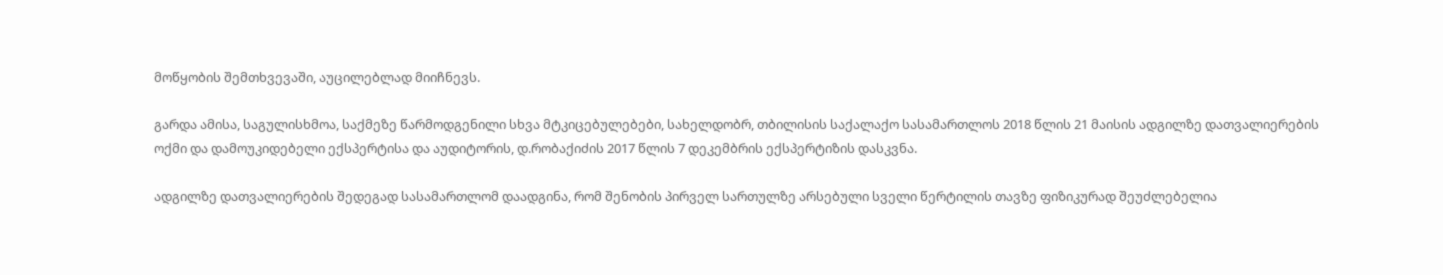მოწყობის შემთხვევაში, აუცილებლად მიიჩნევს.

გარდა ამისა, საგულისხმოა, საქმეზე წარმოდგენილი სხვა მტკიცებულებები, სახელდობრ, თბილისის საქალაქო სასამართლოს 2018 წლის 21 მაისის ადგილზე დათვალიერების ოქმი და დამოუკიდებელი ექსპერტისა და აუდიტორის, დ.რობაქიძის 2017 წლის 7 დეკემბრის ექსპერტიზის დასკვნა.

ადგილზე დათვალიერების შედეგად სასამართლომ დაადგინა, რომ შენობის პირველ სართულზე არსებული სველი წერტილის თავზე ფიზიკურად შეუძლებელია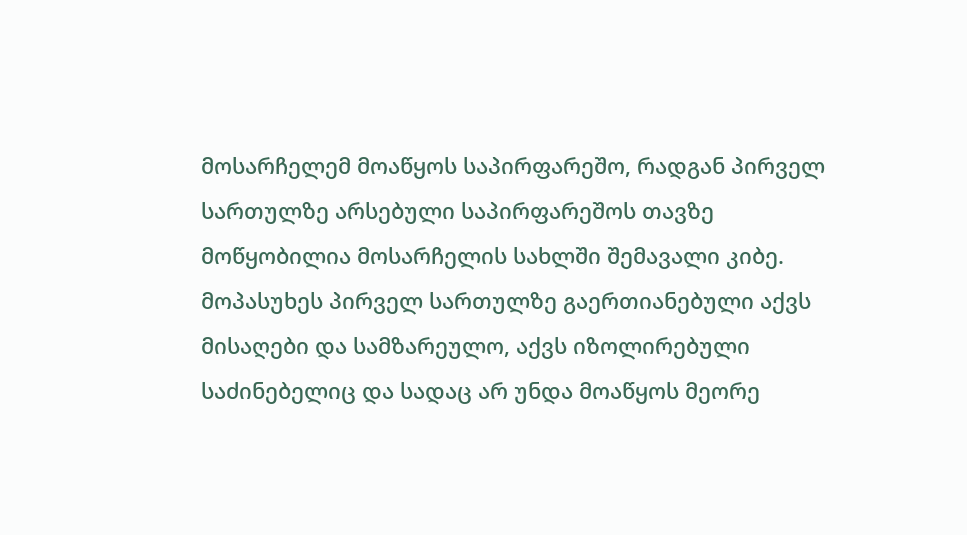მოსარჩელემ მოაწყოს საპირფარეშო, რადგან პირველ სართულზე არსებული საპირფარეშოს თავზე მოწყობილია მოსარჩელის სახლში შემავალი კიბე. მოპასუხეს პირველ სართულზე გაერთიანებული აქვს მისაღები და სამზარეულო, აქვს იზოლირებული საძინებელიც და სადაც არ უნდა მოაწყოს მეორე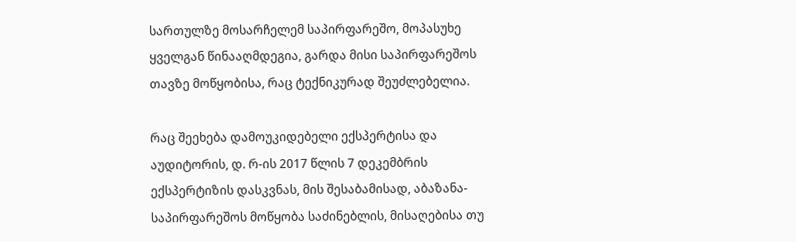სართულზე მოსარჩელემ საპირფარეშო, მოპასუხე ყველგან წინააღმდეგია, გარდა მისი საპირფარეშოს თავზე მოწყობისა, რაც ტექნიკურად შეუძლებელია.

რაც შეეხება დამოუკიდებელი ექსპერტისა და აუდიტორის, დ. რ-ის 2017 წლის 7 დეკემბრის ექსპერტიზის დასკვნას, მის შესაბამისად, აბაზანა-საპირფარეშოს მოწყობა საძინებლის, მისაღებისა თუ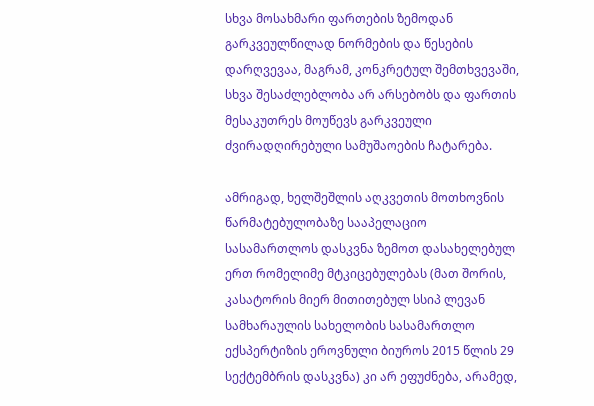სხვა მოსახმარი ფართების ზემოდან გარკვეულწილად ნორმების და წესების დარღვევაა, მაგრამ, კონკრეტულ შემთხვევაში, სხვა შესაძლებლობა არ არსებობს და ფართის მესაკუთრეს მოუწევს გარკვეული ძვირადღირებული სამუშაოების ჩატარება.

ამრიგად, ხელშეშლის აღკვეთის მოთხოვნის წარმატებულობაზე სააპელაციო სასამართლოს დასკვნა ზემოთ დასახელებულ ერთ რომელიმე მტკიცებულებას (მათ შორის, კასატორის მიერ მითითებულ სსიპ ლევან სამხარაულის სახელობის სასამართლო ექსპერტიზის ეროვნული ბიუროს 2015 წლის 29 სექტემბრის დასკვნა) კი არ ეფუძნება, არამედ,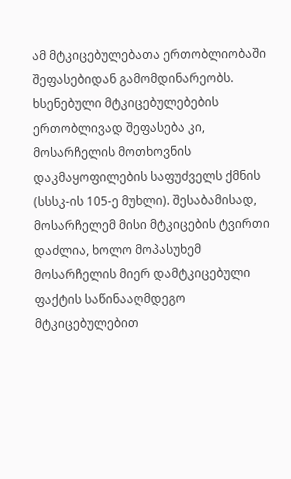ამ მტკიცებულებათა ერთობლიობაში შეფასებიდან გამომდინარეობს. ხსენებული მტკიცებულებების ერთობლივად შეფასება კი, მოსარჩელის მოთხოვნის დაკმაყოფილების საფუძველს ქმნის (სსსკ-ის 105-ე მუხლი). შესაბამისად, მოსარჩელემ მისი მტკიცების ტვირთი დაძლია, ხოლო მოპასუხემ მოსარჩელის მიერ დამტკიცებული ფაქტის საწინააღმდეგო მტკიცებულებით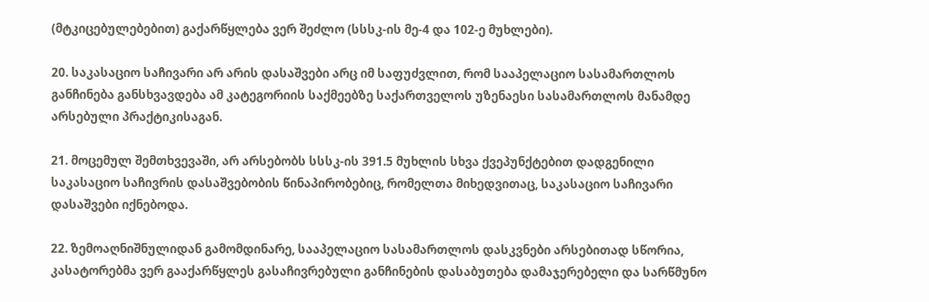(მტკიცებულებებით) გაქარწყლება ვერ შეძლო (სსსკ-ის მე-4 და 102-ე მუხლები).

20. საკასაციო საჩივარი არ არის დასაშვები არც იმ საფუძვლით, რომ სააპელაციო სასამართლოს განჩინება განსხვავდება ამ კატეგორიის საქმეებზე საქართველოს უზენაესი სასამართლოს მანამდე არსებული პრაქტიკისაგან.

21. მოცემულ შემთხვევაში, არ არსებობს სსსკ-ის 391.5 მუხლის სხვა ქვეპუნქტებით დადგენილი საკასაციო საჩივრის დასაშვებობის წინაპირობებიც, რომელთა მიხედვითაც, საკასაციო საჩივარი დასაშვები იქნებოდა.

22. ზემოაღნიშნულიდან გამომდინარე, სააპელაციო სასამართლოს დასკვნები არსებითად სწორია, კასატორებმა ვერ გააქარწყლეს გასაჩივრებული განჩინების დასაბუთება დამაჯერებელი და სარწმუნო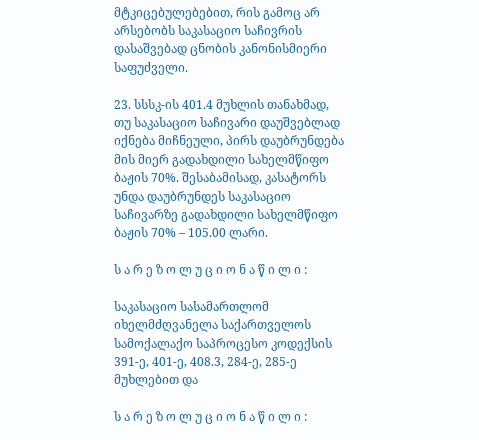მტკიცებულებებით, რის გამოც არ არსებობს საკასაციო საჩივრის დასაშვებად ცნობის კანონისმიერი საფუძველი.

23. სსსკ-ის 401.4 მუხლის თანახმად, თუ საკასაციო საჩივარი დაუშვებლად იქნება მიჩნეული, პირს დაუბრუნდება მის მიერ გადახდილი სახელმწიფო ბაჟის 70%. შესაბამისად, კასატორს უნდა დაუბრუნდეს საკასაციო საჩივარზე გადახდილი სახელმწიფო ბაჟის 70% – 105.00 ლარი.

ს ა რ ე ზ ო ლ უ ც ი ო ნ ა წ ი ლ ი :

საკასაციო სასამართლომ იხელმძღვანელა საქართველოს სამოქალაქო საპროცესო კოდექსის 391-ე, 401-ე, 408.3, 284-ე, 285-ე მუხლებით და

ს ა რ ე ზ ო ლ უ ც ი ო ნ ა წ ი ლ ი :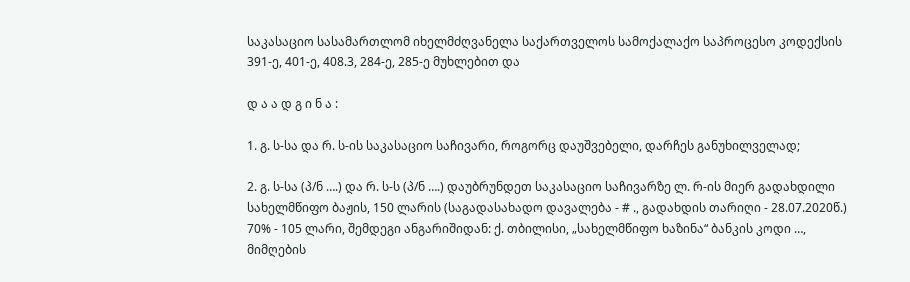საკასაციო სასამართლომ იხელმძღვანელა საქართველოს სამოქალაქო საპროცესო კოდექსის 391-ე, 401-ე, 408.3, 284-ე, 285-ე მუხლებით და

დ ა ა დ გ ი ნ ა :

1. გ. ს-სა და რ. ს-ის საკასაციო საჩივარი, როგორც დაუშვებელი, დარჩეს განუხილველად;

2. გ. ს-სა (პ/ნ ….) და რ. ს-ს (პ/ნ ….) დაუბრუნდეთ საკასაციო საჩივარზე ლ. რ-ის მიერ გადახდილი სახელმწიფო ბაჟის, 150 ლარის (საგადასახადო დავალება - # ., გადახდის თარიღი - 28.07.2020წ.) 70% - 105 ლარი, შემდეგი ანგარიშიდან: ქ. თბილისი, „სახელმწიფო ხაზინა“ ბანკის კოდი …, მიმღების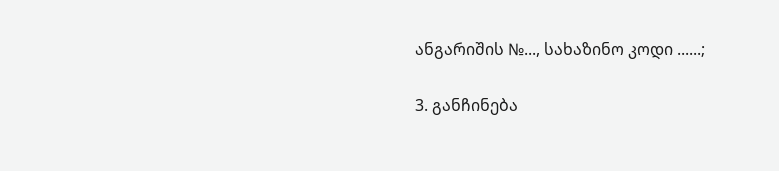ანგარიშის №..., სახაზინო კოდი ......;

3. განჩინება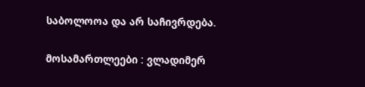საბოლოოა და არ საჩივრდება.

მოსამართლეები : ვლადიმერ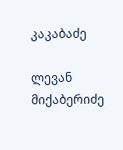კაკაბაძე

ლევან მიქაბერიძე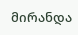მირანდა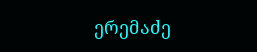ერემაძე